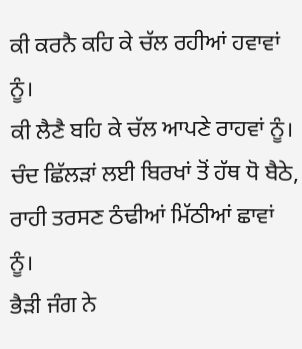ਕੀ ਕਰਨੈ ਕਹਿ ਕੇ ਚੱਲ ਰਹੀਆਂ ਹਵਾਵਾਂ ਨੂੰ।
ਕੀ ਲੈਣੈ ਬਹਿ ਕੇ ਚੱਲ ਆਪਣੇ ਰਾਹਵਾਂ ਨੂੰ।
ਚੰਦ ਛਿੱਲੜਾਂ ਲਈ ਬਿਰਖਾਂ ਤੋਂ ਹੱਥ ਧੋ ਬੈਠੇ,
ਰਾਹੀ ਤਰਸਣ ਠੰਢੀਆਂ ਮਿੱਠੀਆਂ ਛਾਵਾਂ ਨੂੰ।
ਭੈੜੀ ਜੰਗ ਨੇ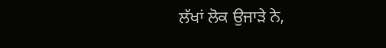ਲੱਖਾਂ ਲੋਕ ਉਜਾੜੇ ਨੇ,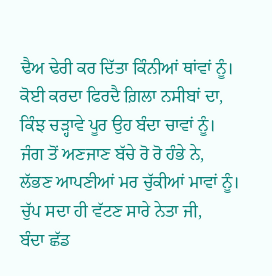ਢੈਅ ਢੇਰੀ ਕਰ ਦਿੱਤਾ ਕਿੰਨੀਆਂ ਥਾਂਵਾਂ ਨੂੰ।
ਕੋਈ ਕਰਦਾ ਫਿਰਦੈ ਗ਼ਿਲਾ ਨਸੀਬਾਂ ਦਾ,
ਕਿੰਝ ਚੜ੍ਹਾਵੇ ਪੂਰ ਉਹ ਬੰਦਾ ਚਾਵਾਂ ਨੂੰ।
ਜੰਗ ਤੋਂ ਅਣਜਾਣ ਬੱਚੇ ਰੋ ਰੋ ਹੰਭੇ ਨੇ,
ਲੱਭਣ ਆਪਣੀਆਂ ਮਰ ਚੁੱਕੀਆਂ ਮਾਵਾਂ ਨੂੰ।
ਚੁੱਪ ਸਦਾ ਹੀ ਵੱਟਣ ਸਾਰੇ ਨੇਤਾ ਜੀ,
ਬੰਦਾ ਛੱਡ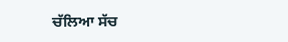ਚੱਲਿਆ ਸੱਚ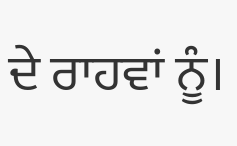ਦੇ ਰਾਹਵਾਂ ਨੂੰ।